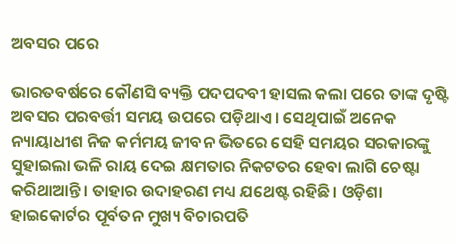ଅବସର ପରେ

ଭାରତବର୍ଷରେ କୌଣସି ବ୍ୟକ୍ତି ପଦପଦବୀ ହାସଲ କଲା ପରେ ତାଙ୍କ ଦୃଷ୍ଟି ଅବସର ପରବର୍ତ୍ତୀ ସମୟ ଉପରେ ପଡ଼ିଥାଏ। ସେଥିପାଇଁ ଅନେକ ନ୍ୟାୟାଧୀଶ ନିଜ କର୍ମମୟ ଜୀବନ ଭିତରେ ସେହି ସମୟର ସରକାରଙ୍କୁ ସୁହାଇଲା ଭଳି ରାୟ ଦେଇ କ୍ଷମତାର ନିକଟତର ହେବା ଲାଗି ଚେଷ୍ଟା କରିଥାଆନ୍ତି। ତାହାର ଉଦାହରଣ ମଧ୍ୟ ଯଥେଷ୍ଟ ରହିଛି। ଓଡ଼ିଶା ହାଇକୋର୍ଟର ପୂର୍ବତନ ମୁଖ୍ୟ ବିଚାରପତି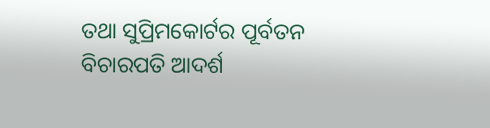ତଥା ସୁପ୍ରିମକୋର୍ଟର ପୂର୍ବତନ ବିଚାରପତି ଆଦର୍ଶ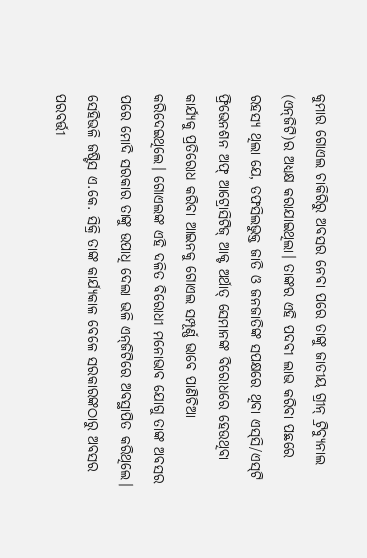କୁମାର ଗୋଏଲ ଚାକିରିରୁ ଅବସର ନେବା ପରେ ତାଙ୍କୁ ଜାତୀୟ ଗ୍ରୀନ୍‌ ଟ୍ରିବ୍ୟୁନାଲ (ଏନ୍‌ଜିଟି)ର ଅଧ୍ୟକ୍ଷ କରାଯାଇଥିଲା। ତାଙ୍କର ଏହି ପଦବୀ ଲାଭ କରିବା ପଛରେ ରହସ୍ୟ ଥିଲା ଯେ, ତଫସିଲଭୁକ୍ତ ଜାତି ଓ ଜନଜାତିଙ୍କ ସପକ୍ଷରେ ଥିବା ଏସ୍‌ସି/ଏସ୍‌ଟି ଫ୍ରିଭେନଶନ ଅଫ୍‌ ଆଟ୍ରୋସିଟିଜ୍‌ ଆକ୍ଟ ଅର୍ଥାତ୍‌ ସେମାନଙ୍କ ବିରୋଧରେ ହେଉଥିବା କାର୍ଯ୍ୟକୁ ପ୍ରତିରୋଧ କରିବା ଆଇନକୁ ଗୋଏଲ ସମ୍ପୂର୍ଣ୍ଣ ଭାବେ ପାଣିଚିଆ କରିଦେଇଥିଲେ। ଗୋଏଲଙ୍କ ଏହି ଦଳିତ ବିରୋଧୀ ମନୋଭାବ ଯୋଗୁ ତାଙ୍କ ଅବସର ପରେ ମୋଦି ସରକାର ତାଙ୍କୁ ଉପାଧି ଦେଲା ଭଳି ଏନ୍‌ଜିଟିରେ ଅବସ୍ଥାପିତ କରିଥିଲେ। ସେହିଭଳି ଜଷ୍ଟିସ ଏ.କେ. ସିକ୍ରି ତାଙ୍କ କାର୍ଯ୍ୟକାଳ ବେଳେ ସରକାରଙ୍କଠାରୁ ଅବସର ପରବର୍ତ୍ତୀ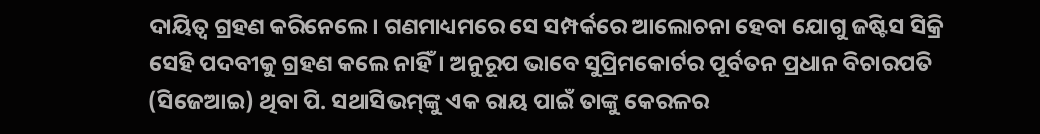ଦାୟିତ୍ୱ ଗ୍ରହଣ କରିନେଲେ। ଗଣମାଧ୍ୟମରେ ସେ ସମ୍ପର୍କରେ ଆଲୋଚନା ହେବା ଯୋଗୁ ଜଷ୍ଟିସ ସିକ୍ରି ସେହି ପଦବୀକୁ ଗ୍ରହଣ କଲେ ନାହିଁ। ଅନୁରୂପ ଭାବେ ସୁପ୍ରିମକୋର୍ଟର ପୂର୍ବତନ ପ୍ରଧାନ ବିଚାରପତି (ସିଜେଆଇ) ଥିବା ପି. ସଥାସିଭମ୍‌ଙ୍କୁ ଏକ ରାୟ ପାଇଁ ତାଙ୍କୁ କେରଳର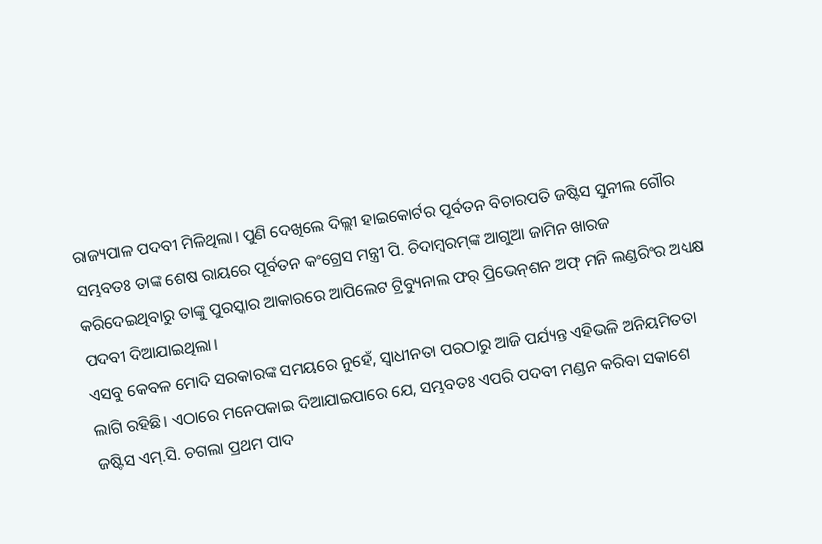ରାଜ୍ୟପାଳ ପଦବୀ ମିଳିଥିଲା। ପୁଣି ଦେଖିଲେ ଦିଲ୍ଲୀ ହାଇକୋର୍ଟର ପୂର୍ବତନ ବିଚାରପତି ଜଷ୍ଟିସ ସୁନୀଲ ଗୌର ସମ୍ଭବତଃ ତାଙ୍କ ଶେଷ ରାୟରେ ପୂର୍ବତନ କଂଗ୍ରେସ ମନ୍ତ୍ରୀ ପି. ଚିଦାମ୍ବରମ୍‌ଙ୍କ ଆଗୁଆ ଜାମିନ ଖାରଜ କରିଦେଇଥିବାରୁ ତାଙ୍କୁ ପୁରସ୍କାର ଆକାରରେ ଆପିଲେଟ ଟ୍ରିବ୍ୟୁନାଲ ଫର୍‌ ପ୍ରିଭେନ୍‌ଶନ ଅଫ୍‌ ମନି ଲଣ୍ଡରିଂର ଅଧ୍ୟକ୍ଷ ପଦବୀ ଦିଆଯାଇଥିଲା।
ଏସବୁ କେବଳ ମୋଦି ସରକାରଙ୍କ ସମୟରେ ନୁହେଁ, ସ୍ବାଧୀନତା ପରଠାରୁ ଆଜି ପର୍ଯ୍ୟନ୍ତ ଏହିଭଳି ଅନିୟମିତତା ଲାଗି ରହିଛି। ଏଠାରେ ମନେପକାଇ ଦିଆଯାଇପାରେ ଯେ, ସମ୍ଭବତଃ ଏପରି ପଦବୀ ମଣ୍ଡନ କରିବା ସକାଶେ ଜଷ୍ଟିସ ଏମ୍‌.ସି. ଚଗଲା ପ୍ରଥମ ପାଦ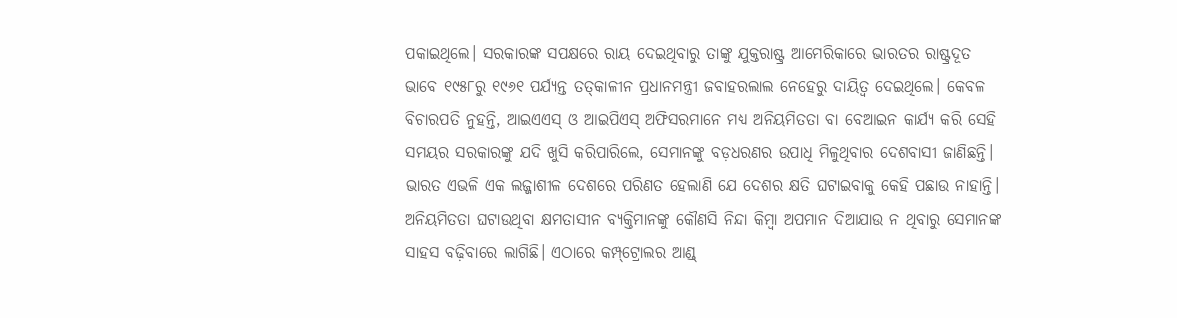ପକାଇଥିଲେ। ସରକାରଙ୍କ ସପକ୍ଷରେ ରାୟ ଦେଇଥିବାରୁ ତାଙ୍କୁ ଯୁକ୍ତରାଷ୍ଟ୍ର ଆମେରିକାରେ ଭାରତର ରାଷ୍ଟ୍ରଦୂତ ଭାବେ ୧୯୫୮ରୁ ୧୯୬୧ ପର୍ଯ୍ୟନ୍ତ ତତ୍‌କାଳୀନ ପ୍ରଧାନମନ୍ତ୍ରୀ ଜବାହରଲାଲ ନେହେରୁ ଦାୟିତ୍ୱ ଦେଇଥିଲେ। କେବଳ ବିଚାରପତି ନୁହନ୍ତି, ଆଇଏଏସ୍‌ ଓ ଆଇପିଏସ୍‌ ଅଫିସରମାନେ ମଧ୍ୟ ଅନିୟମିତତା ବା ବେଆଇନ କାର୍ଯ୍ୟ କରି ସେହି ସମୟର ସରକାରଙ୍କୁ ଯଦି ଖୁସି କରିପାରିଲେ, ସେମାନଙ୍କୁ ବଡ଼ଧରଣର ଉପାଧି ମିଳୁଥିବାର ଦେଶବାସୀ ଜାଣିଛନ୍ତି।
ଭାରତ ଏଭଳି ଏକ ଲଜ୍ଜାଶୀଳ ଦେଶରେ ପରିଣତ ହେଲାଣି ଯେ ଦେଶର କ୍ଷତି ଘଟାଇବାକୁ କେହି ପଛାଉ ନାହାନ୍ତି। ଅନିୟମିତତା ଘଟାଉଥିବା କ୍ଷମତାସୀନ ବ୍ୟକ୍ତିମାନଙ୍କୁ କୌଣସି ନିନ୍ଦା କିମ୍ବା ଅପମାନ ଦିଆଯାଉ ନ ଥିବାରୁ ସେମାନଙ୍କ ସାହସ ବଢ଼ିବାରେ ଲାଗିଛି। ଏଠାରେ କମ୍ପ୍‌ଟ୍ରୋଲର ଆଣ୍ଡ୍‌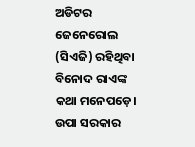ଅଡିଟର ଜେନେରୋଲ (ସିଏଜି) ରହିଥିବା ବିନୋଦ ରାଏଙ୍କ କଥା ମନେପଡ଼େ। ଉପା ସରକାର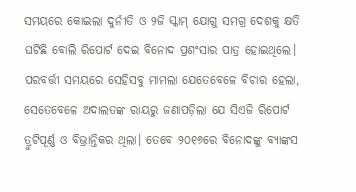ସମୟରେ କୋଇଲା ଦୁର୍ନୀତି ଓ ୨ଜି ସ୍କାମ୍‌ ଯୋଗୁ ସମଗ୍ର ଦେଶକୁ କ୍ଷତି ଘଟିଛି ବୋଲି ରିପୋର୍ଟ ଦେଇ ବିନୋଦ ପ୍ରଶଂସାର ପାତ୍ର ହୋଇଥିଲେ। ପରବର୍ତ୍ତୀ ସମୟରେ ସେହିସବୁ ମାମଲା ଯେତେବେଳେ ବିଚାର ହେଲା, ସେତେବେଳେ ଅଦାଲତଙ୍କ ରାୟରୁ ଜଣାପଡ଼ିଲା ଯେ ସିଏଜି ରିପୋର୍ଟ ତ୍ରୁଟିପୂର୍ଣ୍ଣ ଓ ବିଭ୍ରାନ୍ତିକର ଥିଲା। ତେବେ ୨୦୧୬ରେ ବିନୋଦଙ୍କୁ ବ୍ୟାଙ୍କସ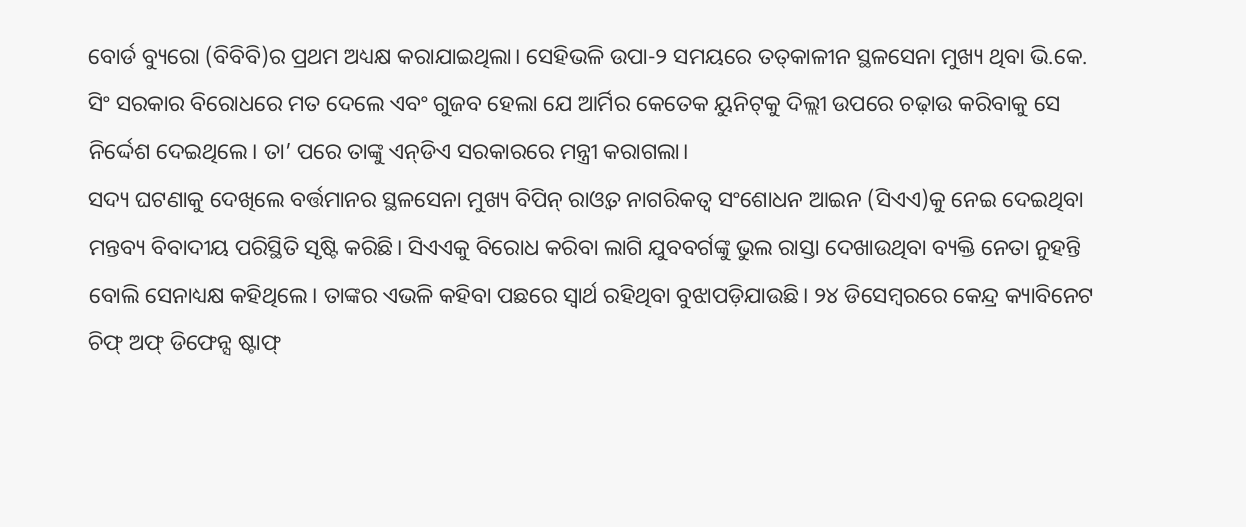ବୋର୍ଡ ବ୍ୟୁରୋ (ବିବିବି)ର ପ୍ରଥମ ଅଧ୍ୟକ୍ଷ କରାଯାଇଥିଲା। ସେହିଭଳି ଉପା-୨ ସମୟରେ ତତ୍‌କାଳୀନ ସ୍ଥଳସେନା ମୁଖ୍ୟ ଥିବା ଭି.କେ. ସିଂ ସରକାର ବିରୋଧରେ ମତ ଦେଲେ ଏବଂ ଗୁଜବ ହେଲା ଯେ ଆର୍ମିର କେତେକ ୟୁନିଟ୍‌କୁ ଦିଲ୍ଲୀ ଉପରେ ଚଢ଼ାଉ କରିବାକୁ ସେ ନିର୍ଦ୍ଦେଶ ଦେଇଥିଲେ। ତା’ ପରେ ତାଙ୍କୁ ଏନ୍‌ଡିଏ ସରକାରରେ ମନ୍ତ୍ରୀ କରାଗଲା।
ସଦ୍ୟ ଘଟଣାକୁ ଦେଖିଲେ ବର୍ତ୍ତମାନର ସ୍ଥଳସେନା ମୁଖ୍ୟ ବିପିନ୍‌ ରାଓ୍ବତ ନାଗରିକତ୍ୱ ସଂଶୋଧନ ଆଇନ (ସିଏଏ)କୁ ନେଇ ଦେଇଥିବା ମନ୍ତବ୍ୟ ବିବାଦୀୟ ପରିସ୍ଥିତି ସୃଷ୍ଟି କରିଛି। ସିଏଏକୁ ବିରୋଧ କରିବା ଲାଗି ଯୁବବର୍ଗଙ୍କୁ ଭୁଲ ରାସ୍ତା ଦେଖାଉଥିବା ବ୍ୟକ୍ତି ନେତା ନୁହନ୍ତି ବୋଲି ସେନାଧ୍ୟକ୍ଷ କହିଥିଲେ। ତାଙ୍କର ଏଭଳି କହିବା ପଛରେ ସ୍ବାର୍ଥ ରହିଥିବା ବୁଝାପଡ଼ିଯାଉଛି। ୨୪ ଡିସେମ୍ବରରେ କେନ୍ଦ୍ର କ୍ୟାବିନେଟ ଚିଫ୍‌ ଅଫ୍‌ ଡିଫେନ୍ସ ଷ୍ଟାଫ୍‌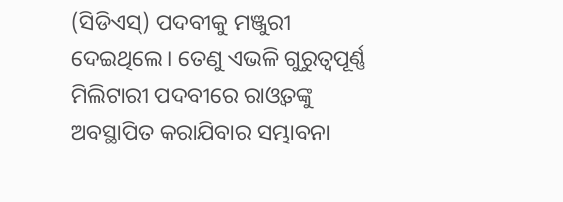(ସିଡିଏସ୍‌) ପଦବୀକୁ ମଞ୍ଜୁରୀ ଦେଇଥିଲେ। ତେଣୁ ଏଭଳି ଗୁରୁତ୍ୱପୂର୍ଣ୍ଣ ମିଲିଟାରୀ ପଦବୀରେ ରାଓ୍ବତଙ୍କୁ ଅବସ୍ଥାପିତ କରାଯିବାର ସମ୍ଭାବନା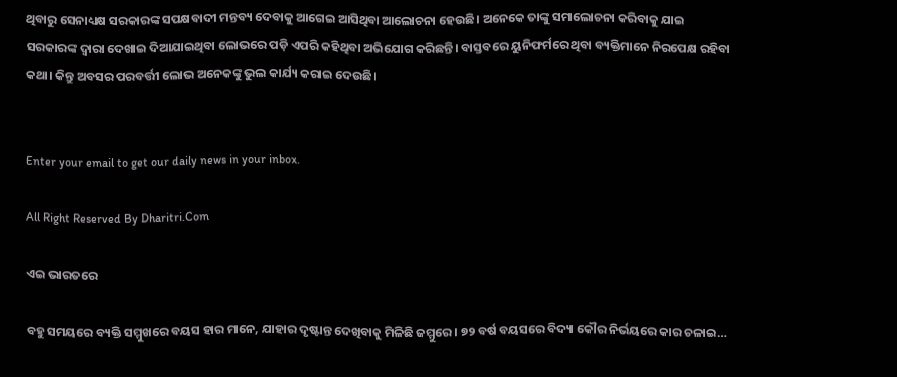ଥିବାରୁ ସେନାଧ୍ୟକ୍ଷ ସରକାରଙ୍କ ସପକ୍ଷବାଦୀ ମନ୍ତବ୍ୟ ଦେବାକୁ ଆଗେଇ ଆସିଥିବା ଆଲୋଚନା ହେଉଛି। ଅନେକେ ତାଙ୍କୁ ସମାଲୋଚନା କରିବାକୁ ଯାଇ ସରକାରଙ୍କ ଦ୍ୱାରା ଦେଖାଇ ଦିଆଯାଇଥିବା ଲୋଭରେ ପଡ଼ି ଏପରି କହିଥିବା ଅଭିଯୋଗ କରିଛନ୍ତି। ବାସ୍ତବରେ ୟୁନିଫର୍ମରେ ଥିବା ବ୍ୟକ୍ତିମାନେ ନିରପେକ୍ଷ ରହିବା କଥା। କିନ୍ତୁ ଅବସର ପରବର୍ତ୍ତୀ ଲୋଭ ଅନେକଙ୍କୁ ଭୁଲ କାର୍ଯ୍ୟ କରାଇ ଦେଉଛି।


Enter your email to get our daily news in your inbox.

All Right Reserved By Dharitri.Com

ଏଇ ଭାରତରେ

ବହୁ ସମୟରେ ବ୍ୟକ୍ତି ସମ୍ମୁଖରେ ବୟସ ହାର ମାନେ, ଯାହାର ଦୃଷ୍ଟାନ୍ତ ଦେଖିବାକୁ ମିଳିଛି ଜମ୍ମୁରେ। ୭୨ ବର୍ଷ ବୟସରେ ବିଦ୍ୟା କୌର ନିର୍ଭୟରେ କାର ଚଳାଇ…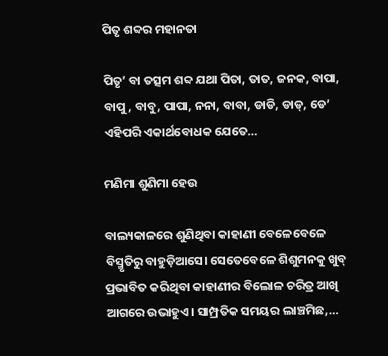ପିତୃ ଶବ୍ଦର ମହାନତା

ପିତୃ’ ବା ତତ୍ସମ ଶବ୍ଦ ଯଥା ପିତା, ତାତ, ଜନକ, ବାପା, ବାପୁ, ବାବୁ, ପାପା, ନନା, ବାବା, ଡାଡି, ଡାଡ୍‌, ଡେ’ ଏହିପରି ଏକାର୍ଥବୋଧକ ଯେତେ…

ମଣିମା ଶୁଣିମା ହେଉ

ବାଲ୍ୟକାଳରେ ଶୁଣିଥିବା କାହାଣୀ ବେଳେବେଳେ ବିସ୍ମୃତିରୁ ବାହୁଡ଼ିଆସେ। ସେତେବେଳେ ଶିଶୁମନକୁ ଖୁବ୍‌ ପ୍ରଭାବିତ କରିଥିବା କାହାଣୀର ବିଲୋଳ ଚରିତ୍ର ଆଖି ଆଗରେ ଉଭାହୁଏ। ସାମ୍ପ୍ରତିକ ସମୟର ଲାଞ୍ଚମିଛ,…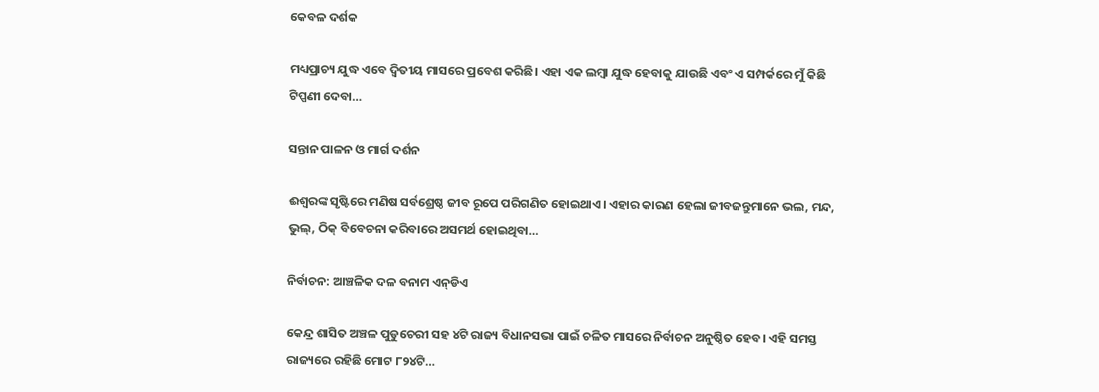କେବଳ ଦର୍ଶକ

ମଧ୍ୟପ୍ରାଚ୍ୟ ଯୁଦ୍ଧ ଏବେ ଦ୍ୱିତୀୟ ମାସରେ ପ୍ରବେଶ କରିଛି। ଏହା ଏକ ଲମ୍ବା ଯୁଦ୍ଧ ହେବାକୁ ଯାଉଛି ଏବଂ ଏ ସମ୍ପର୍କରେ ମୁଁ କିଛି ଟିପ୍ପଣୀ ଦେବା…

ସନ୍ତାନ ପାଳନ ଓ ମାର୍ଗ ଦର୍ଶନ

ଈଶ୍ୱରଙ୍କ ସୃଷ୍ଟିରେ ମଣିଷ ସର୍ବଶ୍ରେଷ୍ଠ ଜୀବ ରୂପେ ପରିଗଣିତ ହୋଇଥାଏ। ଏହାର କାରଣ ହେଲା ଜୀବଜନ୍ତୁମାନେ ଭଲ, ମନ୍ଦ, ଭୁଲ୍‌, ଠିକ୍‌ ବିବେଚନା କରିବାରେ ଅସମର୍ଥ ହୋଇଥିବା…

ନିର୍ବାଚନ: ଆଞ୍ଚଳିକ ଦଳ ବନାମ ଏନ୍‌ଡିଏ

କେନ୍ଦ୍ର ଶାସିତ ଅଞ୍ଚଳ ପୁଡୁଚେରୀ ସହ ୪ଟି ରାଜ୍ୟ ବିଧାନସଭା ପାଇଁ ଚଳିତ ମାସରେ ନିର୍ବାଚନ ଅନୁଷ୍ଠିତ ହେବ। ଏହି ସମସ୍ତ ରାଜ୍ୟରେ ରହିଛି ମୋଟ ୮୨୪ଟି…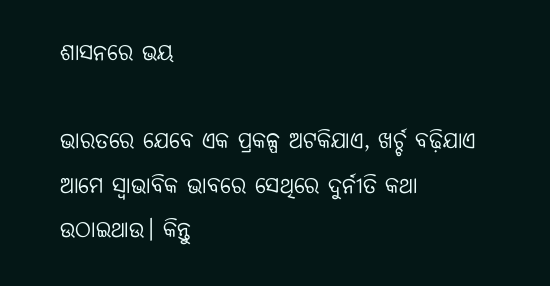ଶାସନରେ ଭୟ

ଭାରତରେ ଯେବେ ଏକ ପ୍ରକଳ୍ପ ଅଟକିଯାଏ, ଖର୍ଚ୍ଚ ବଢ଼ିଯାଏ ଆମେ ସ୍ବାଭାବିକ ଭାବରେ ସେଥିରେ ଦୁର୍ନୀତି କଥା ଉଠାଇଥାଉ। କିନ୍ତୁ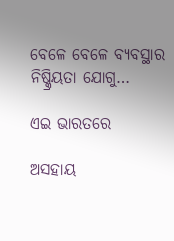ବେଳେ ବେଳେ ବ୍ୟବସ୍ଥାର ନିଷ୍କ୍ରିୟତା ଯୋଗୁ…

ଏଇ ଭାରତରେ

ଅସହାୟ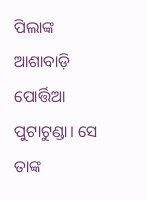ପିଲାଙ୍କ ଆଶାବାଡ଼ି ପୋର୍ତ୍ତିଆ ପୁଟାଟୁଣ୍ଡା। ସେ ତାଙ୍କ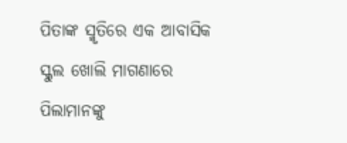ପିତାଙ୍କ ସ୍ମୃତିରେ ଏକ ଆବାସିକ ସ୍କୁଲ ଖୋଲି ମାଗଣାରେ ପିଲାମାନଙ୍କୁ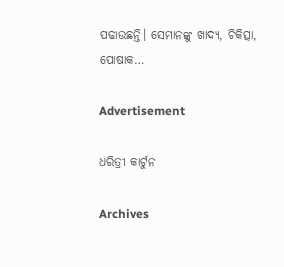ପଢାଉଛନ୍ତି। ସେମାନଙ୍କୁ ଖାଦ୍ୟ, ଚିକିତ୍ସା, ପୋଷାକ…

Advertisement

ଧରିତ୍ରୀ କାର୍ଟୁନ

Archives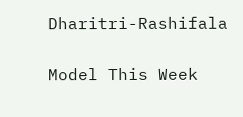Dharitri-Rashifala

Model This Week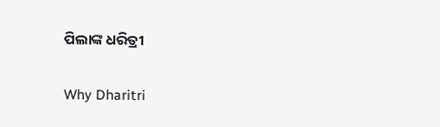ପିଲାଙ୍କ ଧରିତ୍ରୀ

Why Dharitri